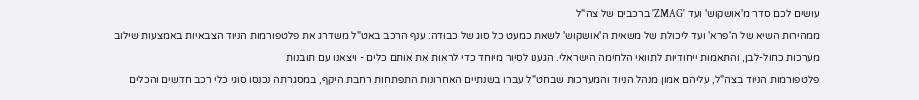עושים לכם סדר מ'אושקוש' ועד 'ZMAG' ברכבים של צה"ל
ממהירות השיא של ה'פרא' ועד ליכולת של משאית ה'אושקוש' לשאת כמעט כל סוג של כבודה: ענף הרכב באט"ל משדרג את פלטפורמות הניוד הצבאיות באמצעות שילוב מערכות כחול-לבן, והתאמות ייחודיות לתוואי הלחימה הישראלי. הגענו לסיור מיוחד כדי לראות את אותם כלים - ויצאנו עם תובנות
פלטפורמות הניוד בצה"ל, עליהם אמון מנהל הניוד והמערכות שבחט"ל עברו בשנתיים האחרונות התפתחות רחבת היקף, במסגרתה נכנסו סוגי כלי רכב חדשים והכלים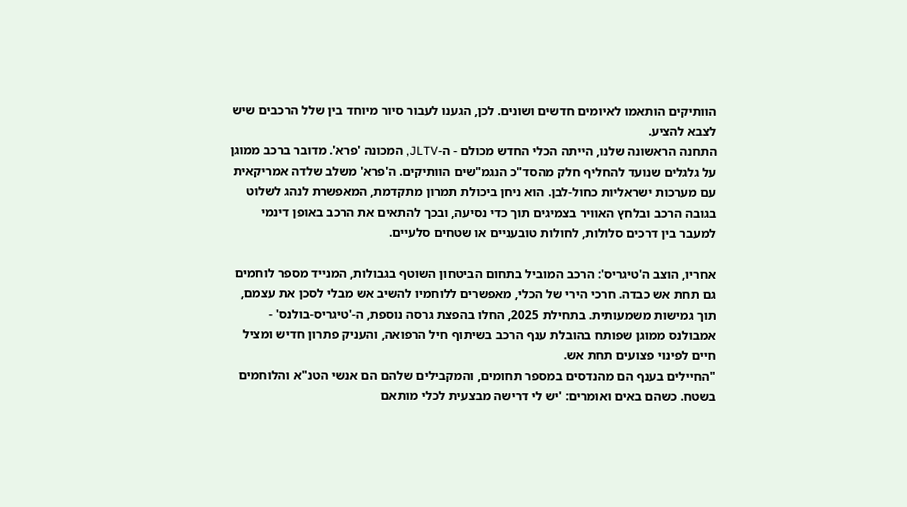הוותיקים הותאמו לאיומים חדשים ושונים. לכן, הגענו לעבור סיור מיוחד בין שלל הרכבים שיש לצבא להציע.
התחנה הראשונה שלנו, הייתה הכלי החדש מכולם - ה-JLTV, המכונה 'פרא'. מדובר ברכב ממוגן על גלגלים שנועד להחליף חלק מהסד"כ הנגמ"שים הוותיקים. ה'פרא' משלב שלדה אמריקאית עם מערכות ישראליות כחול-לבן. הוא ניחן ביכולת תמרון מתקדמת, המאפשרת לנהג לשלוט בגובה הרכב ובלחץ האוויר בצמיגים תוך כדי נסיעה, ובכך להתאים את הרכב באופן דינמי למעבר בין דרכים סלולות, לחולות טובעניים או שטחים סלעיים.

אחריו, הוצב ה'טיגריס': הרכב המוביל בתחום הביטחון השוטף בגבולות, המנייד מספר לוחמים גם תחת אש כבדה. חרכי הירי של הכלי, מאפשרים ללוחמיו להשיב אש מבלי לסכן את עצמם, תוך גמישות משמעותית. בתחילת 2025, החלו בהפצת גרסה נוספת, ה-'טיגריס-בולנס' - אמבולנס ממוגן שפותח בהובלת ענף הרכב בשיתוף חיל הרפואה, והעניק פתרון חדיש ומציל חיים לפינוי פצועים תחת אש.
"החיילים בענף הם מהנדסים במספר תחומים, והמקבילים שלהם הם אנשי הטנ"א והלוחמים בשטח. כשהם באים ואומרים: 'יש לי דרישה מבצעית לכלי מותאם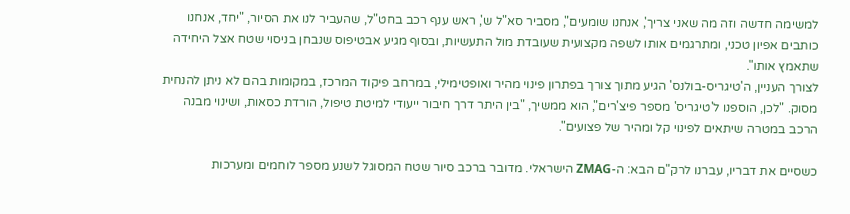למשימה חדשה וזה מה שאני צריך', אנחנו שומעים", מסביר סא"ל ש', ראש ענף רכב בחט"ל, שהעביר לנו את הסיור, "יחד, אנחנו כותבים אפיון טכני, ומתרגמים אותו לשפה מקצועית שעובדת מול התעשיות, ובסוף מגיע אבטיפוס שנבחן בניסוי שטח אצל היחידה שתאמץ אותו".
לצורך העניין, ה'טיגריס-בולנס' הגיע מתוך צורך בפתרון פינוי מהיר ואופטימילי, במרחב פיקוד המרכז, במקומות בהם לא ניתן להנחית מסוק. "לכן, הוספנו ל'טיגריס' מספר פיצ'רים", הוא ממשיך, "בין היתר דרך חיבור ייעודי למיטת טיפול, הורדת כסאות, ושינוי מבנה הרכב במטרה שיתאים לפינוי קל ומהיר של פצועים".

כשסיים את דבריו, עברנו לרק"ם הבא: ה-ZMAG הישראלי. מדובר ברכב סיור שטח המסוגל לשנע מספר לוחמים ומערכות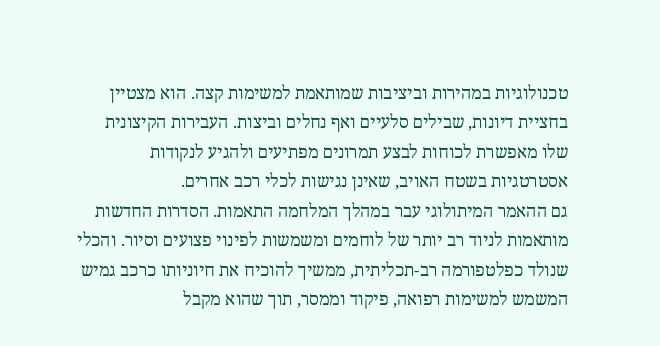טכנולוגיות במהירות וביציבות שמותאמת למשימות קצה. הוא מצטיין בחציית דיונות, שבילים סלעיים ואף נחלים וביצות. העבירות הקיצונית שלו מאפשרת לכוחות לבצע תמרונים מפתיעים ולהגיע לנקודות אסטרטגיות בשטח האויב, שאינן נגישות לכלי רכב אחרים.
גם ההאמר המיתולוגי עבר במהלך המלחמה התאמות. הסדרות החדשות מותאמות לניוד רב יותר של לוחמים ומשמשות לפינוי פצועים וסיור. והכלי שנולד כפלטפורמה רב-תכליתית, ממשיך להוכיח את חיוניותו כרכב גמיש המשמש למשימות רפואה, פיקוד וממסר, תוך שהוא מקבל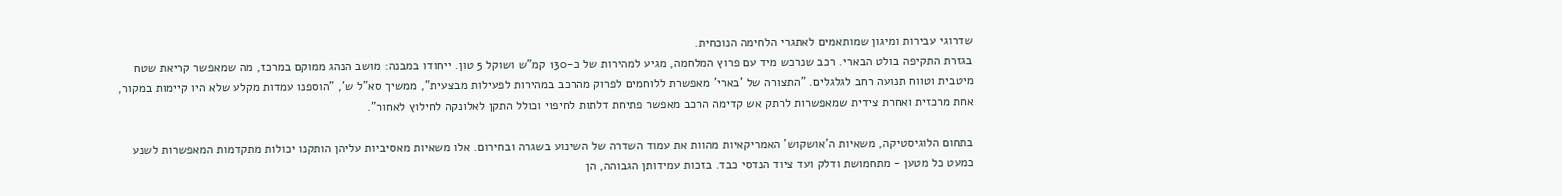שדרוגי עבירות ומיגון שמותאמים לאתגרי הלחימה הנוכחית.
בגזרת התקיפה בולט הבארי. רכב שנרכש מיד עם פרוץ המלחמה, מגיע למהירות של כ-130 קמ"ש ושוקל 5 טון. ייחודו במבנה: מושב הנהג ממוקם במרכז, מה שמאפשר קריאת שטח מיטבית וטווח תנועה רחב לגלגלים. "התצורה של 'בארי' מאפשרת ללוחמים לפרוק מהרכב במהירות לפעילות מבצעית", ממשיך סא"ל ש', "הוספנו עמדות מקלע שלא היו קיימות במקור, אחת מרכזית ואחרת צידית שמאפשרות לרתק אש קדימה הרכב מאפשר פתיחת דלתות לחיפוי וכולל התקן לאלונקה לחילוץ לאחור".

בתחום הלוגיסטיקה, משאיות ה'אושקוש' האמריקאיות מהוות את עמוד השדרה של השינוע בשגרה ובחירום. אלו משאיות מאסיביות עליהן הותקנו יכולות מתקדמות המאפשרות לשנע כמעט כל מטען - מתחמושת ודלק ועד ציוד הנדסי כבד. בזכות עמידותן הגבוהה, הן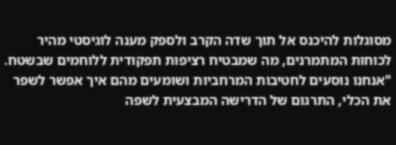מסוגלות להיכנס אל תוך שדה הקרב ולספק מענה לוגיסטי מהיר לכוחות המתמרנים, מה שמבטיח רציפות תפקודית ללוחמים שבשטח.
"אנחנו נוסעים לחטיבות המרחביות ושומעים מהם איך אפשר לשפר את הכלי, התרגום של הדרישה המבצעית לשפה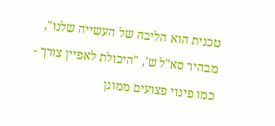טכנית הוא הליבה של העשייה שלנו", מבהיר סא"ל ש', "היכולת לאפיין צורך - כמו פינוי פצועים ממוגן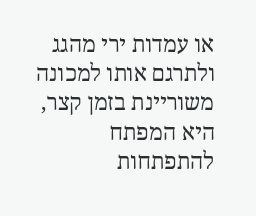או עמדות ירי מהגג ולתרגם אותו למכונה משוריינת בזמן קצר, היא המפתח להתפתחות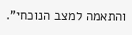והתאמה למצב הנוכחי".